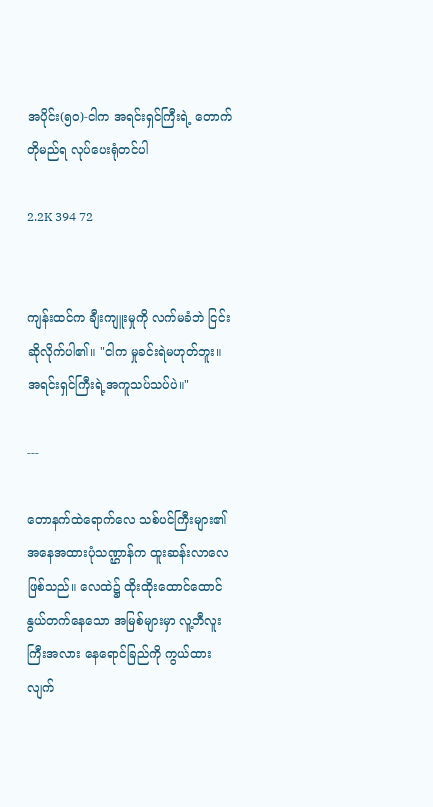အပိုင်း(၅၀)-ငါက အရင်းရှင်ကြီးရဲ့ တောက်တိုမည်ရ လုပ်ပေးရုံတင်ပါ

2.2K 394 72


ကျန်းထင်က ချီးကျူးမှုကို လက်မခံဘဲ ငြင်းဆိုလိုက်ပါ၏။ "ငါက မှုခင်းရဲမဟုတ်ဘူး။ အရင်းရှင်ကြီးရဲ့အကူသပ်သပ်ပဲ။"

---

တောနက်ထဲရောက်လေ သစ်ပင်ကြီးများ၏ အနေအထားပုံသဏ္ဌာန်က ထူးဆန်းလာလေ ဖြစ်သည်။ လေထဲ၌ ထိုးထိုးထောင်ထောင် နွယ်တက်နေသော အမြစ်များမှာ လူ့ဘီလူးကြီးအလား နေရောင်ခြည်ကို ကွယ်ထားလျက်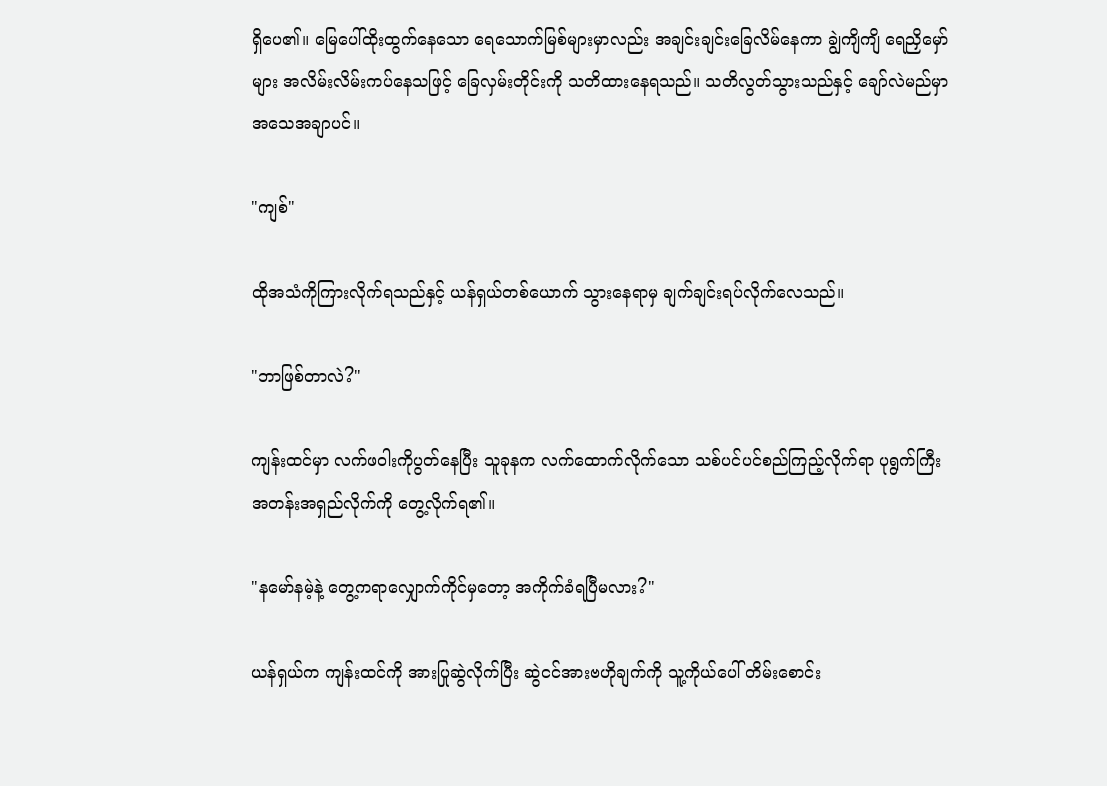ရှိပေ၏။ မြေပေါ်ထိုးထွက်နေသော ရေသောက်မြစ်များမှာလည်း အချင်းချင်းခြေလိမ်နေကာ ချွဲကျိကျိ ရေညှိမှော်များ အလိမ်းလိမ်းကပ်နေသဖြင့် ခြေလှမ်းတိုင်းကို သတိထားနေရသည်။ သတိလွတ်သွားသည်နှင့် ချော်လဲမည်မှာ အသေအချာပင်။

"ကျစ်"

ထိုအသံကိုကြားလိုက်ရသည်နှင့် ယန်ရှယ်တစ်ယောက် သွားနေရာမှ ချက်ချင်းရပ်လိုက်လေသည်။

"ဘာဖြစ်တာလဲ?"

ကျန်းထင်မှာ လက်ဖဝါးကိုပွတ်နေပြီး သူခုနက လက်ထောက်လိုက်သော သစ်ပင်ပင်စည်ကြည့်လိုက်ရာ ပုရွက်ကြီး အတန်းအရှည်လိုက်ကို တွေ့လိုက်ရ၏။

"နမော်နမဲ့နဲ့ တွေ့ကရာလျှောက်ကိုင်မှတော့ အကိုက်ခံရပြီမလား?"

ယန်ရှယ်က ကျန်းထင်ကို အားပြုဆွဲလိုက်ပြီး ဆွဲငင်အားဗဟိုချက်ကို သူ့ကိုယ်ပေါ် တိမ်းစောင်း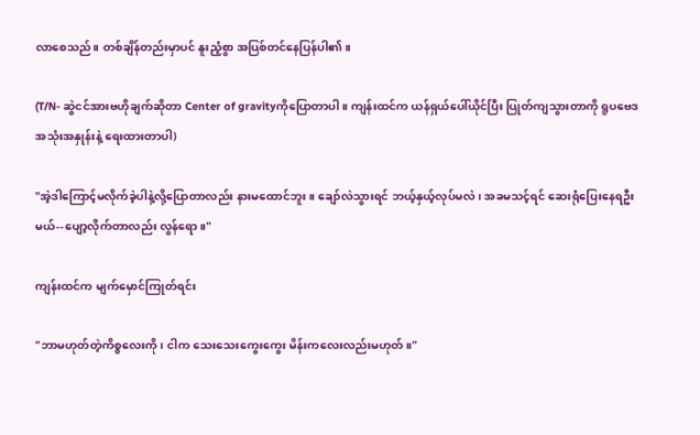လာစေသည်။ တစ်ချိန်တည်းမှာပင် နူးညံ့စွာ အပြစ်တင်နေပြန်ပါ၏။

(T/N- ဆွဲငင်အားဗဟိုချက်ဆိုတာ Center of gravityကိုပြောတာပါ။ ကျန်းထင်က ယန်ရှယ်ပေါ်ယိုင်ပြီး ပြုတ်ကျသွားတာကို ရူပဗေဒအသုံးအနှုန်းနဲ့ ရေးထားတာပါ)

"အဲ့ဒါကြောင့်မလိုက်ခဲ့ပါနဲ့လို့ပြောတာလည်း နားမထောင်ဘူး။ ချော်လဲသွားရင် ဘယ့်နှယ့်လုပ်မလဲ၊ အခမသင့်ရင် ဆေးရုံပြေးနေရဦးမယ်--ပျော့လိုက်တာလည်း လွန်ရော။"

ကျန်းထင်က မျက်မှောင်ကြုတ်ရင်း

"ဘာမဟုတ်တဲ့ကိစ္စလေးကို၊ ငါက သေးသေးကွေးကွေး မိန်းကလေးလည်းမဟုတ်။"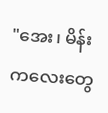"အေး၊ မိန်းကလေးတွေ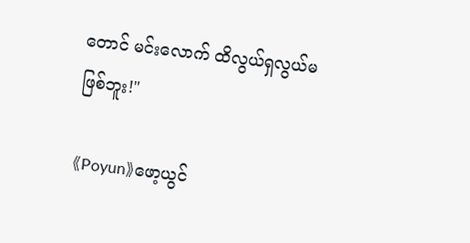တောင် မင်းလောက် ထိလွယ်ရှလွယ်မ
ဖြစ်ဘူး!"

《Poyun》ဖော့ယွင်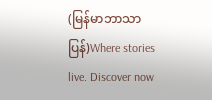(မြန်မာဘာသာပြန်)Where stories live. Discover now